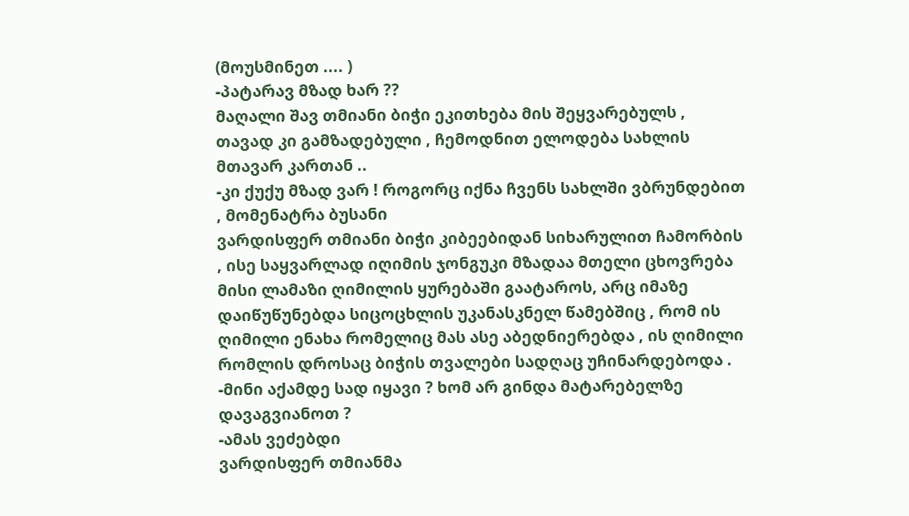(მოუსმინეთ .... )
-პატარავ მზად ხარ ??
მაღალი შავ თმიანი ბიჭი ეკითხება მის შეყვარებულს , თავად კი გამზადებული , ჩემოდნით ელოდება სახლის მთავარ კართან ..
-კი ქუქუ მზად ვარ ! როგორც იქნა ჩვენს სახლში ვბრუნდებით , მომენატრა ბუსანი
ვარდისფერ თმიანი ბიჭი კიბეებიდან სიხარულით ჩამორბის , ისე საყვარლად იღიმის ჯონგუკი მზადაა მთელი ცხოვრება მისი ლამაზი ღიმილის ყურებაში გაატაროს, არც იმაზე დაიწუწუნებდა სიცოცხლის უკანასკნელ წამებშიც , რომ ის ღიმილი ენახა რომელიც მას ასე აბედნიერებდა , ის ღიმილი რომლის დროსაც ბიჭის თვალები სადღაც უჩინარდებოდა .
-მინი აქამდე სად იყავი ? ხომ არ გინდა მატარებელზე დავაგვიანოთ ?
-ამას ვეძებდი
ვარდისფერ თმიანმა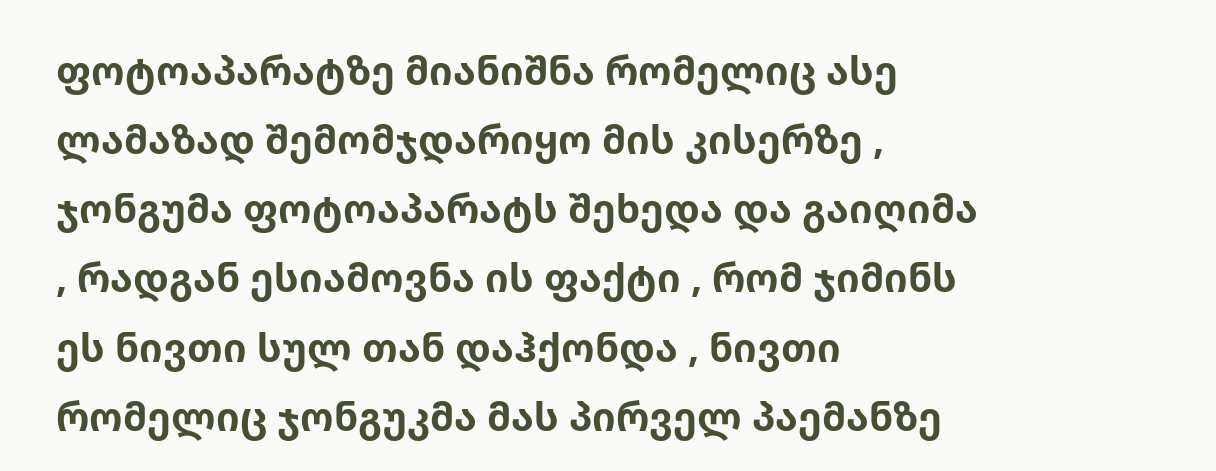ფოტოაპარატზე მიანიშნა რომელიც ასე ლამაზად შემომჯდარიყო მის კისერზე , ჯონგუმა ფოტოაპარატს შეხედა და გაიღიმა , რადგან ესიამოვნა ის ფაქტი , რომ ჯიმინს ეს ნივთი სულ თან დაჰქონდა , ნივთი რომელიც ჯონგუკმა მას პირველ პაემანზე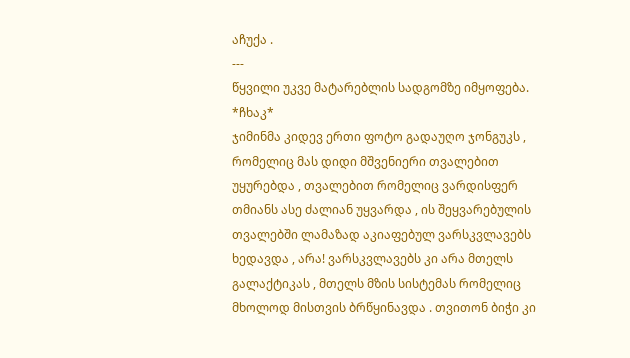აჩუქა .
---
წყვილი უკვე მატარებლის სადგომზე იმყოფება.
*ჩხაკ*
ჯიმინმა კიდევ ერთი ფოტო გადაუღო ჯონგუკს , რომელიც მას დიდი მშვენიერი თვალებით უყურებდა , თვალებით რომელიც ვარდისფერ თმიანს ასე ძალიან უყვარდა , ის შეყვარებულის თვალებში ლამაზად აკიაფებულ ვარსკვლავებს ხედავდა , არა! ვარსკვლავებს კი არა მთელს გალაქტიკას , მთელს მზის სისტემას რომელიც მხოლოდ მისთვის ბრწყინავდა . თვითონ ბიჭი კი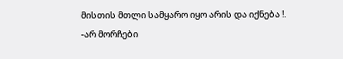მისთის მთლი სამყარო იყო არის და იქნება !.
-არ მორჩები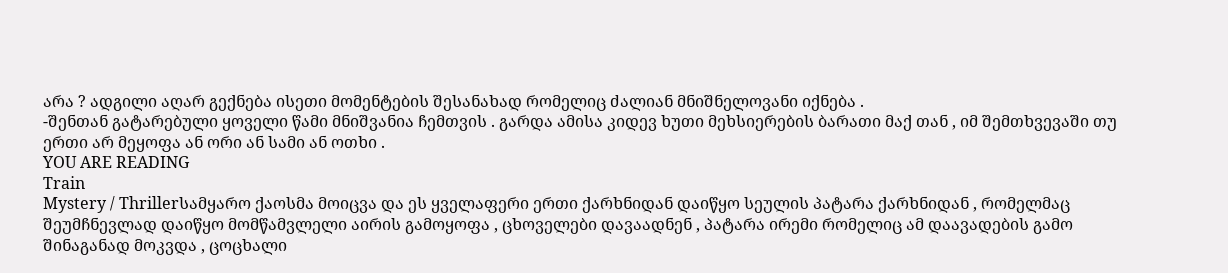არა ? ადგილი აღარ გექნება ისეთი მომენტების შესანახად რომელიც ძალიან მნიშნელოვანი იქნება .
-შენთან გატარებული ყოველი წამი მნიშვანია ჩემთვის . გარდა ამისა კიდევ ხუთი მეხსიერების ბარათი მაქ თან , იმ შემთხვევაში თუ ერთი არ მეყოფა ან ორი ან სამი ან ოთხი .
YOU ARE READING
Train
Mystery / Thrillerსამყარო ქაოსმა მოიცვა და ეს ყველაფერი ერთი ქარხნიდან დაიწყო სეულის პატარა ქარხნიდან , რომელმაც შეუმჩნევლად დაიწყო მომწამვლელი აირის გამოყოფა , ცხოველები დავაადნენ , პატარა ირემი რომელიც ამ დაავადების გამო შინაგანად მოკვდა , ცოცხალი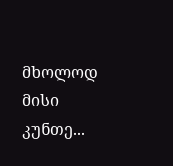მხოლოდ მისი კუნთე...